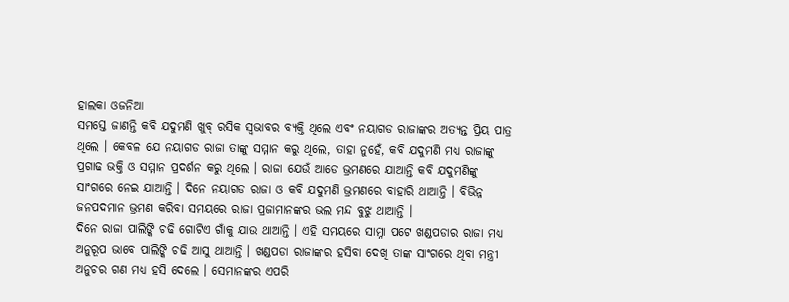ହାଲକା ଓଜନିଆ
ସମସ୍ତେ ଜାଣନ୍ତି କବି ଯଦୁମଣି ଖୁବ୍ ରସିକ ସ୍ୱଭାବର ବ୍ୟକ୍ତି ଥିଲେ ଏବଂ ନୟାଗଡ ରାଜାଙ୍କର ଅତ୍ୟନ୍ତ ପ୍ରିୟ ପାତ୍ର ଥିଲେ । କେବଳ ଯେ ନୟାଗଡ ରାଜା ତାଙ୍କୁ ସମ୍ମାନ କରୁ ଥିଲେ, ତାହା ନୁହେଁ, କବି ଯଦୁମଣି ମଧ୍ୟ ରାଜାଙ୍କୁ ପ୍ରଗାଢ ଭକ୍ତି ଓ ସମ୍ମାନ ପ୍ରଦର୍ଶନ କରୁ ଥିଲେ । ରାଜା ଯେଉଁ ଆଡେ ଭ୍ରମଣରେ ଯାଆନ୍ତି କବି ଯଦୁମଣିଙ୍କୁ ସାଂଗରେ ନେଇ ଯାଆନ୍ତି । ଦିନେ ନୟାଗଡ ରାଜା ଓ କବି ଯଦୁମଣି ଭ୍ରମଣରେ ବାହାରି ଥାଆନ୍ତି । ବିଭିନ୍ନ ଜନପଦମାନ ଭ୍ରମଣ କରିବା ସମୟରେ ରାଜା ପ୍ରଜାମାନଙ୍କର ଭଲ ମନ୍ଦ ବୁଝୁ ଥାଆନ୍ତି ।
ଦିନେ ରାଜା ପାଲିଙ୍କି ଚଢି ଗୋଟିଏ ଗାଁକୁ ଯାଉ ଥାଆନ୍ତି । ଏହି ସମୟରେ ସାମ୍ନା ପଟେ ଖଣ୍ଡପଡାର ରାଜା ମଧ୍ୟ ଅନୁରୂପ ଭାବେ ପାଲିଙ୍କି ଚଢି ଆସୁ ଥାଆନ୍ତି । ଖଣ୍ଡପଡା ରାଜାଙ୍କର ହସିବା ଦେଖି ତାଙ୍କ ସାଂଗରେ ଥିବା ମନ୍ତ୍ରୀ ଅନୁଚର ଗଣ ମଧ୍ୟ ହସି ଦେଲେ । ସେମାନଙ୍କର ଏପରି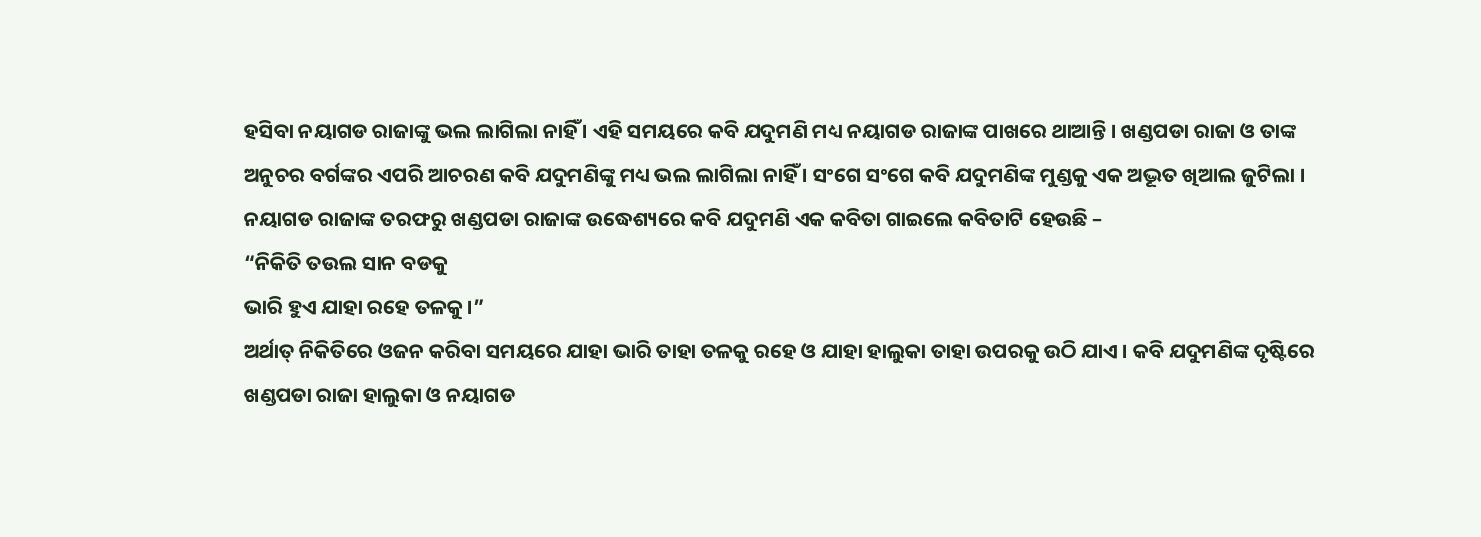ହସିବା ନୟାଗଡ ରାଜାଙ୍କୁ ଭଲ ଲାଗିଲା ନାହିଁ । ଏହି ସମୟରେ କବି ଯଦୁମଣି ମଧ୍ୟ ନୟାଗଡ ରାଜାଙ୍କ ପାଖରେ ଥାଆନ୍ତି । ଖଣ୍ଡପଡା ରାଜା ଓ ତାଙ୍କ ଅନୁଚର ବର୍ଗଙ୍କର ଏପରି ଆଚରଣ କବି ଯଦୁମଣିଙ୍କୁ ମଧ୍ୟ ଭଲ ଲାଗିଲା ନାହିଁ । ସଂଗେ ସଂଗେ କବି ଯଦୁମଣିଙ୍କ ମୁଣ୍ଡକୁ ଏକ ଅଦ୍ଭୂତ ଖିଆଲ ଜୁଟିଲା । ନୟାଗଡ ରାଜାଙ୍କ ତରଫରୁ ଖଣ୍ଡପଡା ରାଜାଙ୍କ ଉଦ୍ଧେଶ୍ୟରେ କବି ଯଦୁମଣି ଏକ କବିତା ଗାଇଲେ କବିତାଟି ହେଉଛି –
“ନିକିତି ତଉଲ ସାନ ବଡକୁ
ଭାରି ହୁଏ ଯାହା ରହେ ତଳକୁ ।”
ଅର୍ଥାତ୍ ନିକିତିରେ ଓଜନ କରିବା ସମୟରେ ଯାହା ଭାରି ତାହା ତଳକୁ ରହେ ଓ ଯାହା ହାଲୁକା ତାହା ଉପରକୁ ଉଠି ଯାଏ । କବି ଯଦୁମଣିଙ୍କ ଦୃଷ୍ଟିରେ ଖଣ୍ଡପଡା ରାଜା ହାଲୁକା ଓ ନୟାଗଡ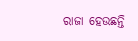ରାଜା ହେଉଛନ୍ତି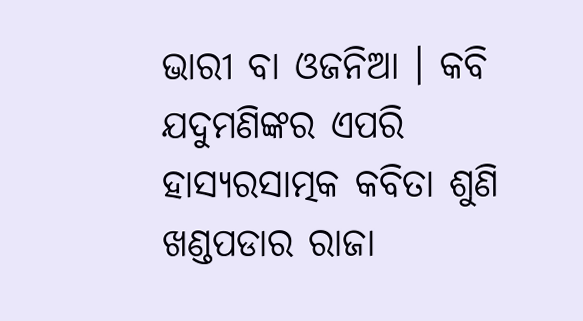ଭାରୀ ବା ଓଜନିଆ । କବି ଯଦୁମଣିଙ୍କର ଏପରି ହାସ୍ୟରସାତ୍ମକ କବିତା ଶୁଣି ଖଣ୍ଡପଡାର ରାଜା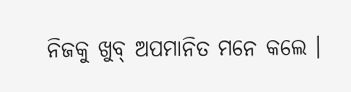ନିଜକୁ ଖୁବ୍ ଅପମାନିତ ମନେ କଲେ ।